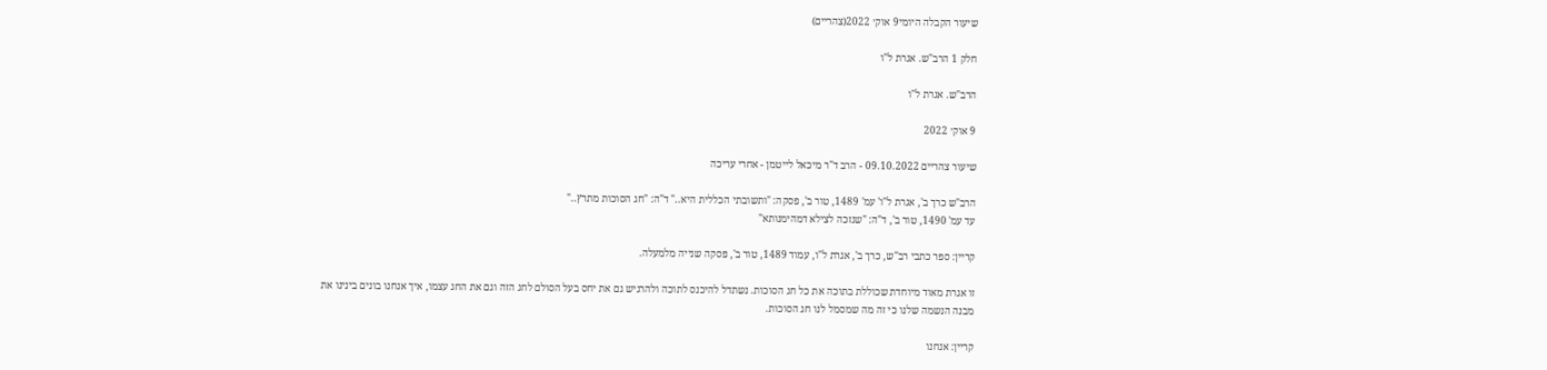שיעור הקבלה היומי9 אוק׳ 2022(צהריים)

חלק 1 הרב"ש. אגרת ל"ו

הרב"ש. אגרת ל"ו

9 אוק׳ 2022

שיעור צהריים 09.10.2022 - הרב ד"ר מיכאל לייטמן - אחרי עריכה

הרב"ש כרך ב', אגרת ל"ו' עמ' 1489, טור ב', פסקה: "ותשובתי הכללית היא.." ד"ה: "חג הסוכות מתרץ.."
עד עמ' 1490, טור ב', ד"ה: "שנזכה לצילא דמהימנותא"

קריין: ספר כתבי רב"ש, כרך ב', אגרת ל"ו, עמוד 1489, טור ב', פסקה שנייה מלמעלה.

זו אגרת מאוד מיוחדת שכוללת בתוכה את כל חג הסוכות. נשתדל להיכנס לתוכה ולהרגיש גם את יחס בעל הסולם לחג הזה וגם את החג עצמו, איך אנחנו בונים בינינו את מבנה הנשמה שלנו כי זה מה שמסמל לנו חג הסוכות.

קריין: אנחנו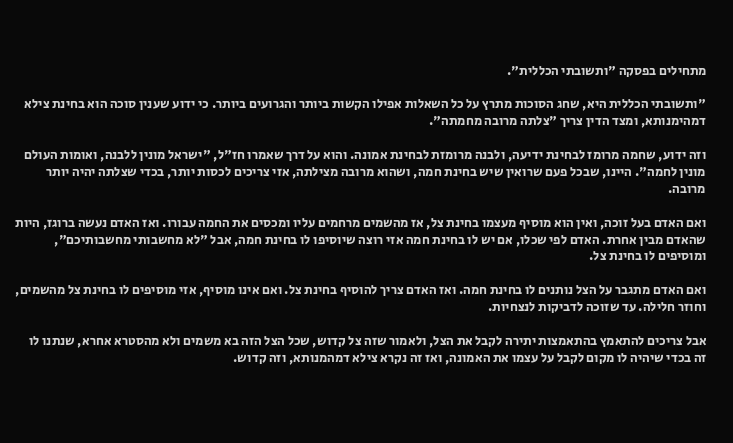מתחילים בפסקה "ותשובתי הכללית".

"ותשובתי הכללית היא, שחג הסוכות מתרץ על כל השאלות אפילו הקשות ביותר והגרועים ביותר. כי ידוע שענין סוכה הוא בחינת צילא דמהימנותא, ומצד הדין צריך "צלתה מרובה מחמתה".

וזה ידוע, שחמה מרומז לבחינת ידיעה, ולבנה מרומזת לבחינת אמונה. והוא על דרך שאמרו חז"ל, "ישראל מונין ללבנה, ואומות העולם מונין לחמה". היינו, שבכל פעם שרואין שיש בחינת חמה, ושהוא מרובה מצילתה, אזי צריכים לכסות יותר, בכדי שצלתה יהיה יותר מרובה.

ואם האדם בעל זוכה, ואין הוא מוסיף מעצמו בחינת צל, אז מהשמים מרחמים עליו ומכסים את החמה עבורו. ואז האדם נעשה ברוגז, היות שהאדם מבין אחרת. האדם לפי שכלו, אם יש לו בחינת חמה אזי רוצה שיוסיפו לו בחינת חמה, אבל "לא מחשבותי מחשבותיכם", ומוסיפים לו בחינת צל.

ואם האדם מתגבר על הצל נותנים לו בחינת חמה. ואז האדם צריך להוסיף בחינת צל. ואם אינו מוסיף, אזי מוסיפים לו בחינת צל מהשמים, וחוזר חלילה. עד שזוכה לדביקות לנצחיות.

אבל צריכים להתאמץ בהתאמצות יתירה לקבל את הצל, ולאמור שזה צל קדוש, שכל הצל הזה בא משמים ולא מהסטרא אחרא, שנתנו לו זה בכדי שיהיה לו מקום לקבל על עצמו את האמונה, ואז זה נקרא צילא דמהמנותא, וזה קדוש.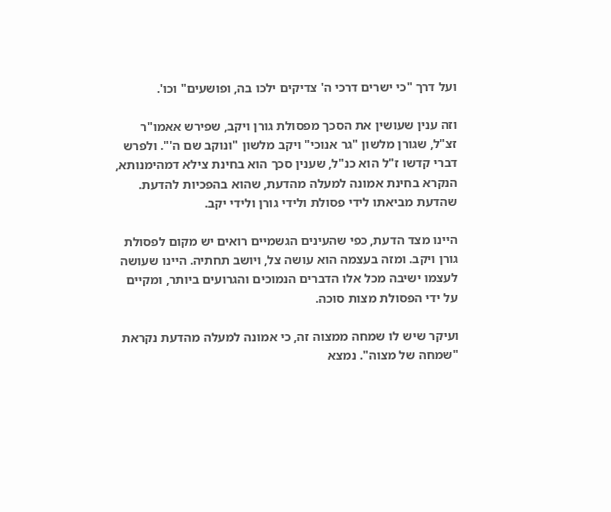ועל דרך "כי ישרים דרכי ה' צדיקים ילכו בה, ופושעים" וכו'.

וזה ענין שעושין את הסכך מפסולת גורן ויקב, שפירש אאמו"ר זצ"ל, שגורן מלשון "גר אנוכי" ויקב מלשון "ונוקב שם ה'". ולפרש דברי קדשו ז"ל הוא כנ"ל, שענין סכך הוא בחינת צילא דמהימנותא, הנקרא בחינת אמונה למעלה מהדעת, שהוא בהפכיות להדעת. שהדעת מביאתו לידי פסולת ולידי גורן ולידי יקב.

היינו מצד הדעת, כפי שהעינים הגשמיים רואים יש מקום לפסולת גורן ויקב. ומזה בעצמה הוא עושה צל, ויושב תחתיה. היינו שעושה לעצמו ישיבה מכל אלו הדברים הנמוכים והגרועים ביותר, ומקיים על ידי הפסולת מצות סוכה.

ועיקר שיש לו שמחה ממצוה זה, כי אמונה למעלה מהדעת נקראת "שמחה של מצוה". נמצא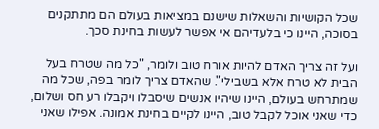שכל הקושיות והשאלות שישנם במציאות בעולם הם מתתקנים בסוכה, היינו כי בלעדיהם אי אפשר לעשות בחינת סכך.

ועל זה צריך האדם להיות אורח טוב ולומר, "כל מה שטרח בעל הבית לא טרח אלא בשבילי". שהאדם צריך לומר בפה, שכל מה שמתרחש בעולם, היינו שיהיו אנשים שיסבלו ויקבלו רע חס ושלום, כדי שאני אוכל לקבל טוב, היינו לקיים בחינת אמונה. אפילו שאני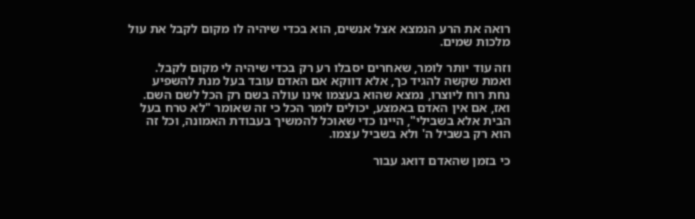רואה את הרע הנמצא אצל אנשים, הוא בכדי שיהיה לו מקום לקבל את עול מלכות שמים.

וזה עוד יותר לומר, שאחרים יסבלו רע רק בכדי שיהיה לי מקום לקבל. ואמת שקשה להגיד כך, אלא דווקא אם האדם עובד בעל מנת להשפיע נחת רוח ליוצרו, נמצא שהוא בעצמו אינו עולה בשם רק הכל לשם השם. ואז, אם אין האדם באמצע, יכולים לומר הכל כי זה שאומר "לא טרח בעל הבית אלא בשבילי", היינו כדי שאוכל להמשיך בעבודת האמונה, וכל זה הוא רק בשביל ה' ולא בשביל עצמו.

כי בזמן שהאדם דואג עבור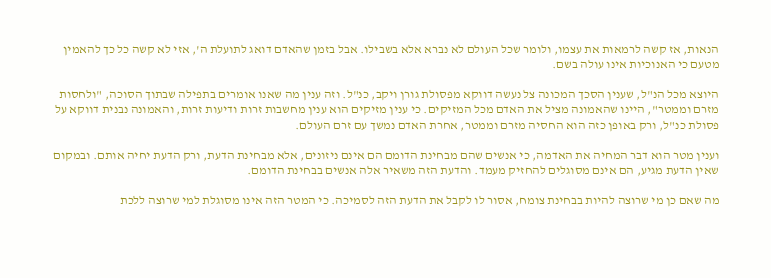הנאות, אז קשה לרמאות את עצמו, ולומר שכל העולם לא נברא אלא בשבילו. אבל בזמן שהאדם דואג לתועלת ה', אזי לא קשה כל כך להאמין מטעם כי האנוכיות אינו עולה בשם.

היוצא מכל הנ"ל, שענין הסכך המכונה צל נעשה דווקא מפסולת גורן ויקב, כנ"ל. וזה ענין מה שאנו אומרים בתפילה שבתוך הסוכה, "ולחסות מזרם וממטר", היינו שהאמונה מציל את האדם מכל המזיקים. כי ענין מזיקים הוא ענין מחשבות זרות ודיעות זרות, והאמונה נבנית דווקא על פסולת כנ"ל, ורק באופן כזה הוא החסיה מזרם וממטר, אחרת האדם נמשך עם זרם העולם.

וענין מטר הוא דבר המחיה את האדמה, כי אנשים שהם מבחינת הדומם הם אינם ניזונים, אלא מבחינת הדעת, ורק הדעת יחיה אותם. ובמקום שאין הדעת מגיע, הם אינם מסוגלים להחזיק מעמד. והדעת הזה משאיר אלה אנשים בבחינת הדומם.

מה שאם כן מי שרוצה להיות בבחינת צומח, אסור לו לקבל את הדעת הזה לסמיכה. כי המטר הזה אינו מסוגלת למי שרוצה ללכת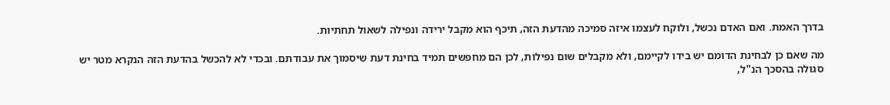בדרך האמת. ואם האדם נכשל, ולוקח לעצמו איזה סמיכה מהדעת הזה, תיכף הוא מקבל ירידה ונפילה לשאול תחתיות.

מה שאם כן לבחינת הדומם יש בידו לקיימם, ולא מקבלים שום נפילות, לכן הם מחפשים תמיד בחינת דעת שיסמוך את עבודתם. ובכדי לא להכשל בהדעת הזה הנקרא מטר יש סגולה בהסכך הנ"ל,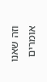וזה שאנו אומרים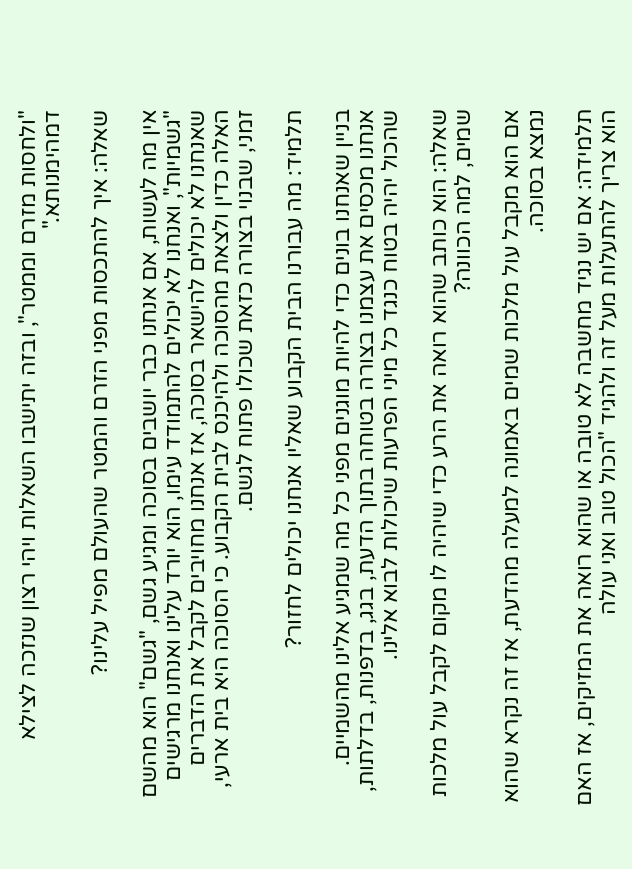"ולחסות מזרם וממטר", ובזה יתישבו השאלות ויהי רצון שנזכה לצילא דמהימנותא."

שאלה: איך להתכסות מפני הזרם והמטר שהעולם מפיל עלינו?

אין מה לעשות, אם אנחנו כבר יושבים בסוכה ומגיע גשם, "גשם" הוא מהשם "גשמיות", ואנחנו לא יכולים להתמודד עימו, הוא יורד עלינו ואנחנו מרגישים שאנחנו לא יכולים להישאר בסוכה, אז אנחנו מחויבים לקבל את הדברים האלה כדין ולצאת מהסוכה ולהיכנס לבית הקבוע. כי הסוכה היא בית ארעי, זמני, שבנוי בצורה כזאת שכולו פתוח לגשם.

תלמיד: מה עבורנו הבית הקבוע שאליו אנחנו יכולים לחזור?

בניין שאנחנו בונים כדי להיות מוגנים מפני כל מה שמגיע אלינו מהשמיים. אנחנו מכסים את עצמנו בצורה בטוחה בתוך הדעת, בגג, בדפנות, בדלתות, שהכול יהיה בטוח כנגד כל מיני הפרעות שיכולות לבוא אלינו.

שאלה: הוא כותב שהוא רואה את הרע כדי שיהיה לו מקום לקבל עול מלכות שמים, למה הכוונה?

אם הוא מקבל עול מלכות שמים באמונה למעלה מהדעת, אז זה נקרא שהוא נמצא בסוכה.

תלמידה: אם יש נגיד מחשבה לא טובה או שהוא רואה את המזיקים, אז האם הוא צריך להתעלות מעל זה ולהגיד "הכול טוב ואני עולה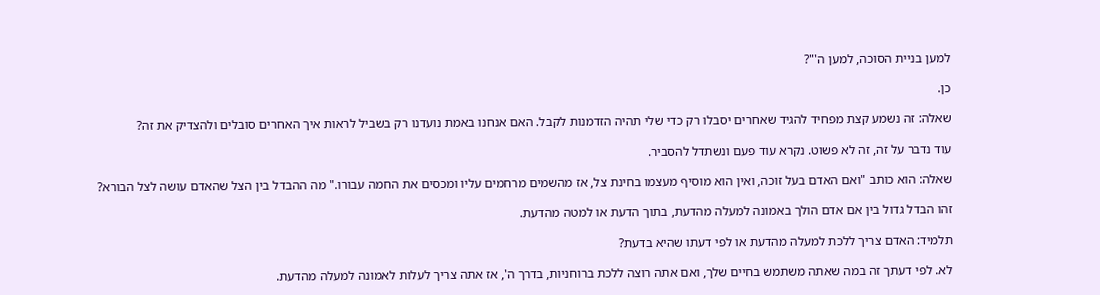למען בניית הסוכה, למען ה'"?

כן.

שאלה: זה נשמע קצת מפחיד להגיד שאחרים יסבלו רק כדי שלי תהיה הזדמנות לקבל. האם אנחנו באמת נועדנו רק בשביל לראות איך האחרים סובלים ולהצדיק את זה?

עוד נדבר על זה, זה לא פשוט. נקרא עוד פעם ונשתדל להסביר.

שאלה: הוא כותב "ואם האדם בעל זוכה, ואין הוא מוסיף מעצמו בחינת צל, אז מהשמים מרחמים עליו ומכסים את החמה עבורו." מה ההבדל בין הצל שהאדם עושה לצל הבורא?

זהו הבדל גדול בין אם אדם הולך באמונה למעלה מהדעת, בתוך הדעת או למטה מהדעת.

תלמיד: האדם צריך ללכת למעלה מהדעת או לפי דעתו שהיא בדעת?

לא. לפי דעתך זה במה שאתה משתמש בחיים שלך, ואם אתה רוצה ללכת ברוחניות, בדרך ה', אז אתה צריך לעלות לאמונה למעלה מהדעת.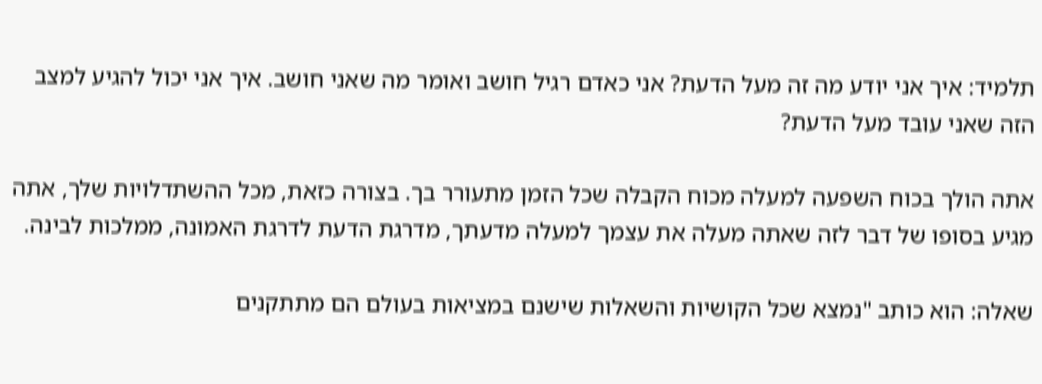תלמיד: איך אני יודע מה זה מעל הדעת? אני כאדם רגיל חושב ואומר מה שאני חושב. איך אני יכול להגיע למצב הזה שאני עובד מעל הדעת?

אתה הולך בכוח השפעה למעלה מכוח הקבלה שכל הזמן מתעורר בך. בצורה כזאת, מכל ההשתדלויות שלך, אתה מגיע בסופו של דבר לזה שאתה מעלה את עצמך למעלה מדעתך, מדרגת הדעת לדרגת האמונה, ממלכות לבינה.

שאלה: הוא כותב "נמצא שכל הקושיות והשאלות שישנם במציאות בעולם הם מתתקנים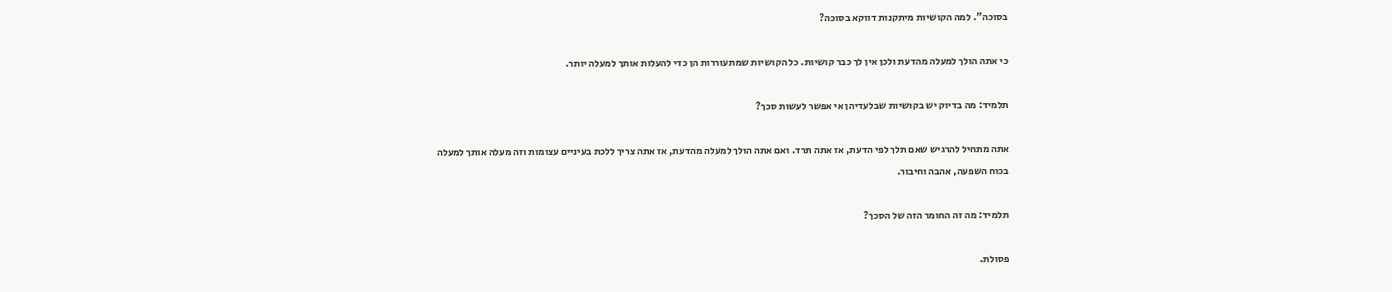בסוכה". למה הקושיות מיתקנות דווקא בסוכה?

כי אתה הולך למעלה מהדעת ולכן אין לך כבר קושיות. כל הקושיות שמתעוררות הן כדי להעלות אותך למעלה יותר.

תלמיד: מה בדיוק יש בקושיות שבלעדיהן אי אפשר לעשות סכך?

אתה מתחיל להרגיש שאם תלך לפי הדעת, אז אתה תרד. ואם אתה הולך למעלה מהדעת, אז אתה צריך ללכת בעיניים עצומות וזה מעלה אותך למעלה בכוח השפעה, אהבה וחיבור.

תלמיד: מה זה החומר הזה של הסכך?

פסולת.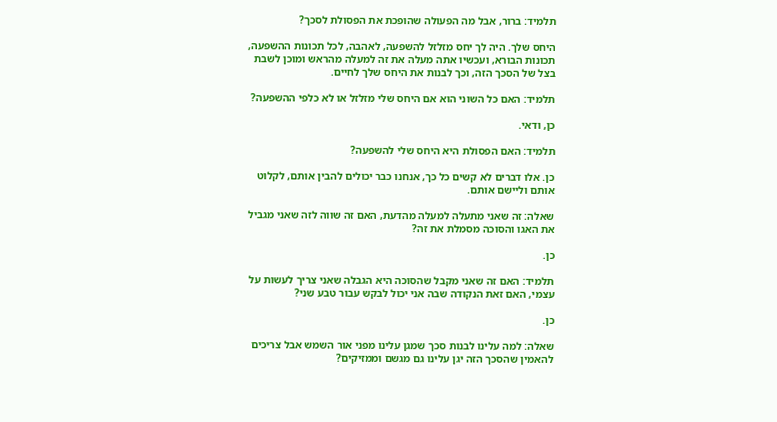תלמיד: ברור, אבל מה הפעולה שהופכת את הפסולת לסכך?

היחס שלך. היה לך יחס מזלזל להשפעה, לאהבה, לכל תכונות ההשפעה, תכונות הבורא, ועכשיו אתה מעלה את זה למעלה מהראש ומוכן לשבת בצל של הסכך הזה, וכך לבנות את היחס שלך לחיים.

תלמיד: האם כל השוני הוא אם היחס שלי מזלזל או לא כלפי ההשפעה?

כן, ודאי.

תלמיד: האם הפסולת היא היחס שלי להשפעה?

כן. אלו דברים לא קשים כל כך, אנחנו כבר יכולים להבין אותם, לקלוט אותם וליישם אותם.

שאלה: זה שאני מתעלה למעלה מהדעת, האם זה שווה לזה שאני מגביל את האגו והסוכה מסמלת את זה?

כן.

תלמיד: האם זה שאני מקבל שהסוכה היא הגבלה שאני צריך לעשות על עצמי, האם זאת הנקודה שבה אני יכול לבקש עבור טבע שני?

כן.

שאלה: למה עלינו לבנות סכך שמגן עלינו מפני אור השמש אבל צריכים להאמין שהסכך הזה יגן עלינו גם מגשם וממזיקים?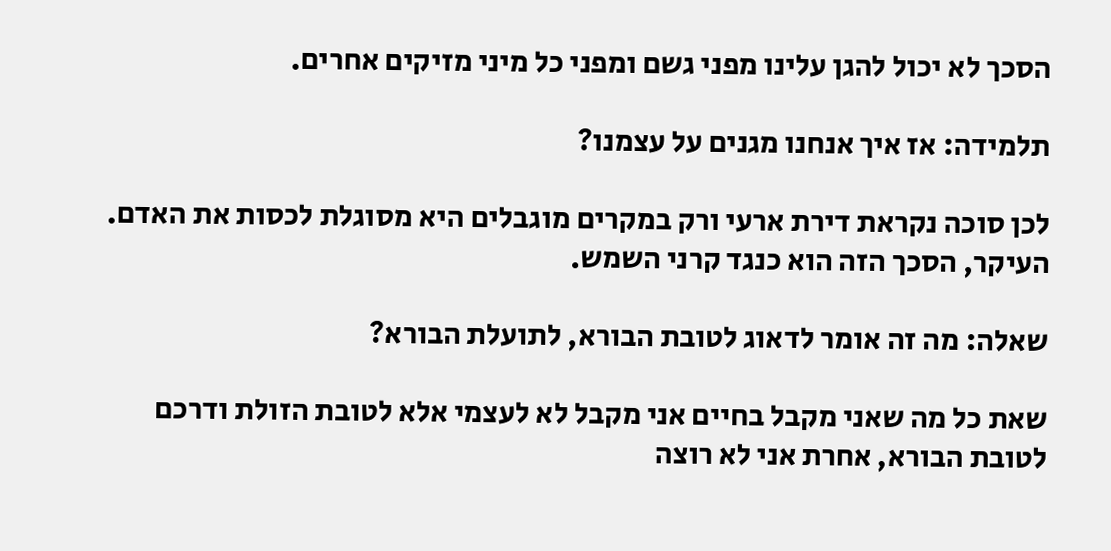הסכך לא יכול להגן עלינו מפני גשם ומפני כל מיני מזיקים אחרים.

תלמידה: אז איך אנחנו מגנים על עצמנו?

לכן סוכה נקראת דירת ארעי ורק במקרים מוגבלים היא מסוגלת לכסות את האדם. העיקר, הסכך הזה הוא כנגד קרני השמש.

שאלה: מה זה אומר לדאוג לטובת הבורא, לתועלת הבורא?

שאת כל מה שאני מקבל בחיים אני מקבל לא לעצמי אלא לטובת הזולת ודרכם לטובת הבורא, אחרת אני לא רוצה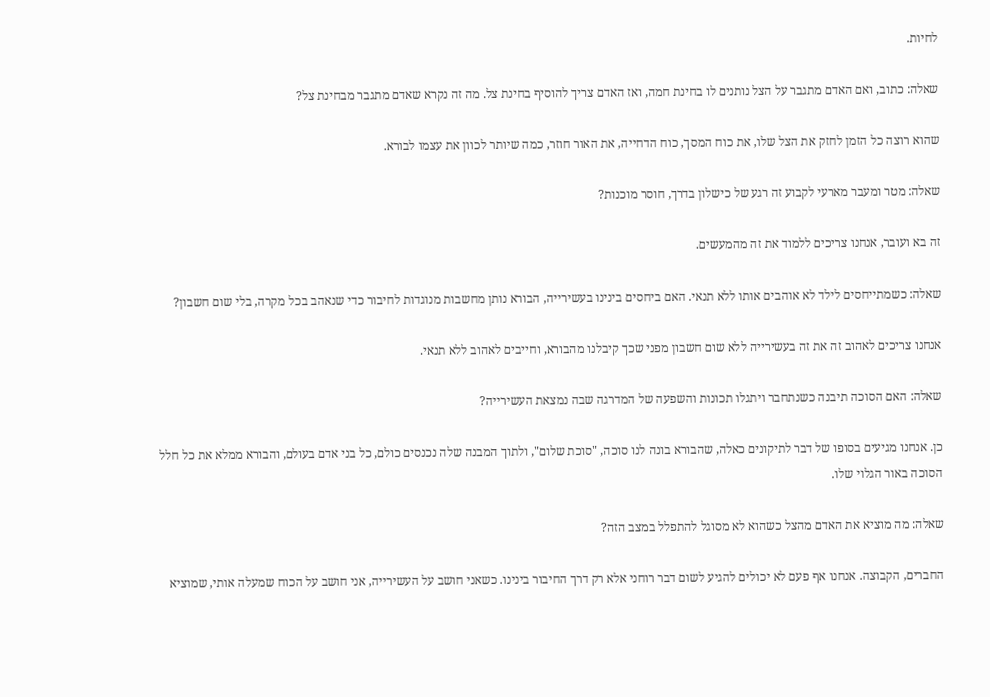לחיות.

שאלה: כתוב, ואם האדם מתגבר על הצל נותנים לו בחינת חמה, ואז האדם צריך להוסיף בחינת צל. מה זה נקרא שאדם מתגבר מבחינת צל?

שהוא רוצה כל הזמן לחזק את הצל שלו, את כוח המסך, כוח הדחייה, את האור חוזר, כמה שיותר לכוון את עצמו לבורא.

שאלה: מטר ומעבר מארעי לקבוע זה רגע של כישלון בדרך, חוסר מוכנות?

זה בא ועובר, אנחנו צריכים ללמוד את זה מהמעשים.

שאלה: כשמתייחסים לילד לא אוהבים אותו ללא תנאי. האם ביחסים בינינו בעשירייה, הבורא נותן מחשבות מנוגדות לחיבור כדי שנאהב בכל מקרה, בלי שום חשבון?

אנחנו צריכים לאהוב זה את זה בעשירייה ללא שום חשבון מפני שכך קיבלנו מהבורא, וחייבים לאהוב ללא תנאי.

שאלה: האם הסוכה תיבנה כשנתחבר ויתגלו תכונות והשפעה של המדרגה שבה נמצאת העשירייה?

כן. אנחנו מגיעים בסופו של דבר לתיקונים כאלה, שהבורא בונה לנו סוכה, "סוכת שלום", ולתוך המבנה שלה נכנסים כולם, כל בני אדם בעולם, והבורא ממלא את כל חלל הסוכה באור הגלוי שלו.

שאלה: מה מוציא את האדם מהצל כשהוא לא מסוגל להתפלל במצב הזה?

החברים, הקבוצה. אנחנו אף פעם לא יכולים להגיע לשום דבר רוחני אלא רק דרך החיבור בינינו. כשאני חושב על העשירייה, אני חושב על הכוח שמעלה אותי, שמוציא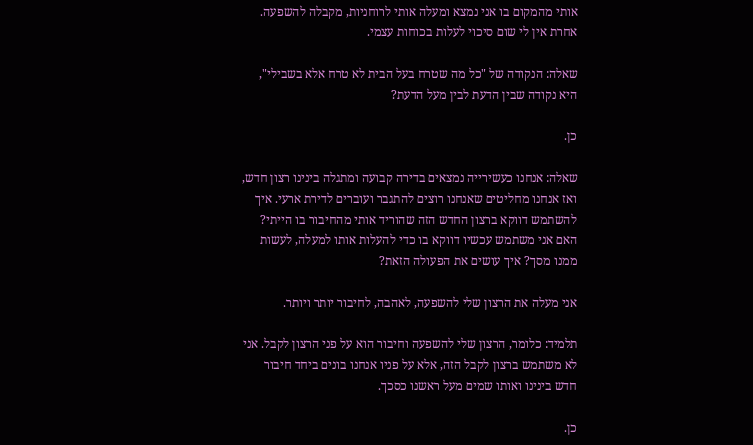אותי מהמקום בו אני נמצא ומעלה אותי לרוחניות, מקבלה להשפעה. אחרת אין לי שום סיכוי לעלות בכוחות עצמי.

שאלה: הנקודה של "כל מה שטרח בעל הבית לא טרח אלא בשבילי", היא נקודה שבין הדעת לבין מעל הדעת?

כן.

שאלה: אנחנו כעשירייה נמצאים בדירה קבועה ומתגלה בינינו רצון חדש, ואז אנחנו מחליטים שאנחנו רוצים להתגבר ועוברים לדירת ארעי. איך להשתמש דווקא ברצון החדש הזה שהוריד אותי מהחיבור בו הייתי? האם אני משתמש עכשיו דווקא בו כדי להעלות אותו למעלה, לעשות ממנו מסך? איך עושים את הפעולה הזאת?

אני מעלה את הרצון שלי להשפעה, לאהבה, לחיבור יותר ויותר.

תלמיד: כלומר, הרצון שלי להשפעה וחיבור הוא על פני הרצון לקבל. אני לא משתמש ברצון לקבל הזה, אלא על פניו אנחנו בונים ביחד חיבור חדש בינינו ואותו שמים מעל ראשנו כסכך.

כן.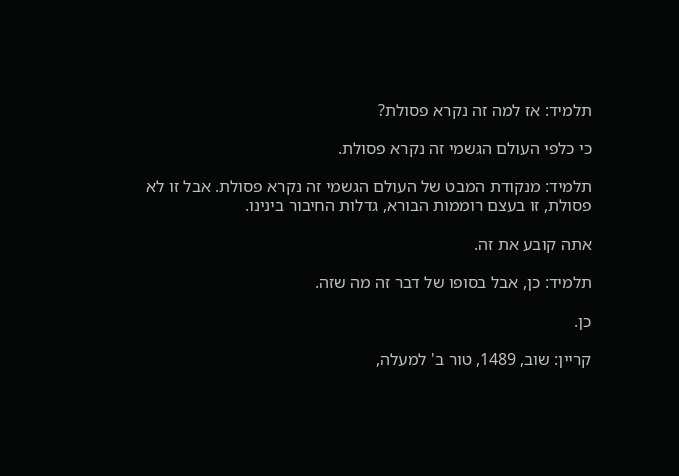תלמיד: אז למה זה נקרא פסולת?

כי כלפי העולם הגשמי זה נקרא פסולת.

תלמיד: מנקודת המבט של העולם הגשמי זה נקרא פסולת. אבל זו לא פסולת, זו בעצם רוממות הבורא, גדלות החיבור בינינו.

אתה קובע את זה.

תלמיד: כן, אבל בסופו של דבר זה מה שזה.

כן.

קריין: שוב, 1489, טור ב' למעלה,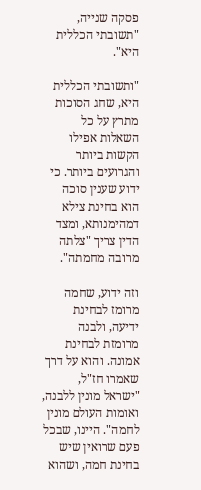פסקה שנייה, "תשובתי הכללית היא".

"ותשובתי הכללית היא, שחג הסוכות מתרץ על כל השאלות אפילו הקשות ביותר והגרועים ביותר. כי ידוע שענין סוכה הוא בחינת צילא דמהימנותא, ומצד הדין צריך "צלתה מרובה מחמתה".

וזה ידוע, שחמה מרומז לבחינת ידיעה, ולבנה מרומזת לבחינת אמונה. והוא על דרך שאמרו חז"ל, "ישראל מונין ללבנה, ואומות העולם מונין לחמה". היינו, שבכל פעם שרואין שיש בחינת חמה, ושהוא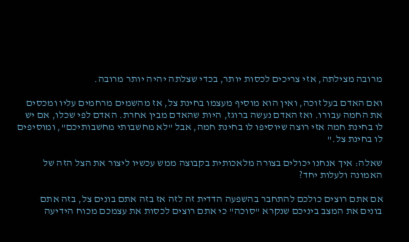מרובה מצילתה, אזי צריכים לכסות יותר, בכדי שצלתה יהיה יותר מרובה.

ואם האדם בעל זוכה, ואין הוא מוסיף מעצמו בחינת צל, אז מהשמים מרחמים עליו ומכסים את החמה עבורו. ואז האדם נעשה ברוגז, היות שהאדם מבין אחרת. האדם לפי שכלו, אם יש לו בחינת חמה אזי רוצה שיוסיפו לו בחינת חמה, אבל "לא מחשבותי מחשבותיכם", ומוסיפים לו בחינת צל."

שאלה: איך אנחנו יכולים בצורה מלאכותית בקבוצה ממש עכשיו ליצור את הצל הזה של האמונה ולעלות יחד?

אם אתם רוצים כולכם להתחבר בהשפעה הדדית זה לזה אז בזה אתם בונים צל, בזה אתם בונים את המצב ביניכם שנקרא "סוכה" כי אתם רוצים לכסות את עצמכם מכוח הידיעה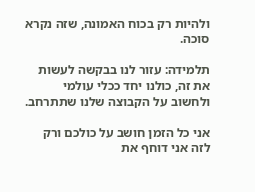ולהיות רק בכוח האמונה, שזה נקרא סוכה.

תלמידה: עזור לנו בבקשה לעשות את זה, כולנו יחד ככלי עולמי ולחשוב על הקבוצה שלנו שתתרחב.

אני כל הזמן חושב על כולכם ורק לזה אני דוחף את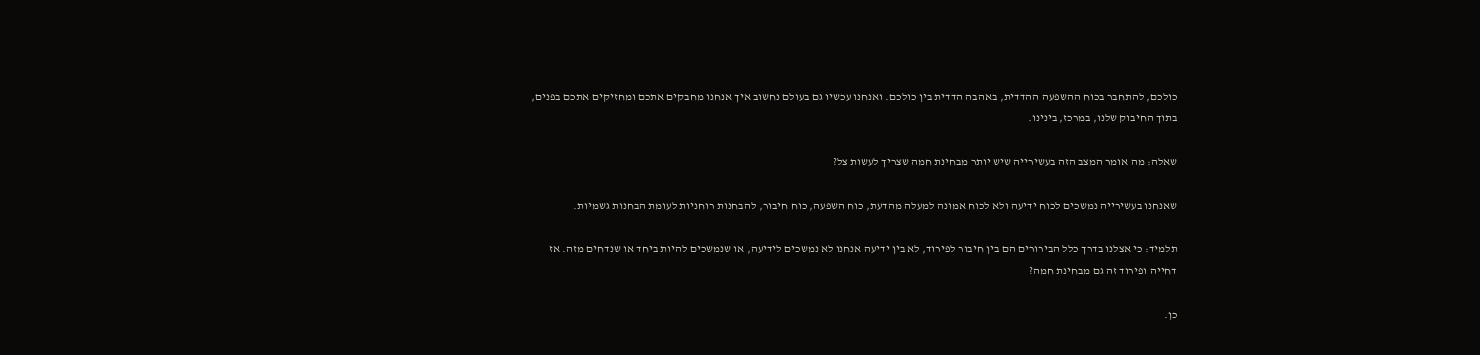כולכם, להתחבר בכוח ההשפעה ההדדית, באהבה הדדית בין כולכם. ואנחנו עכשיו גם בעולם נחשוב איך אנחנו מחבקים אתכם ומחזיקים אתכם בפנים, בתוך החיבוק שלנו, במרכז, בינינו.

שאלה: מה אומר המצב הזה בעשירייה שיש יותר מבחינת חמה שצריך לעשות צל?

שאנחנו בעשירייה נמשכים לכוח ידיעה ולא לכוח אמונה למעלה מהדעת, כוח השפעה, כוח חיבור, להבחנות רוחניות לעומת הבחנות גשמיות.

תלמיד: כי אצלנו בדרך כלל הבירורים הם בין חיבור לפירוד, לא בין ידיעה אנחנו לא נמשכים לידיעה, או שנמשכים להיות ביחד או שנדחים מזה. אז דחייה ופירוד זה גם מבחינת חמה?

כן.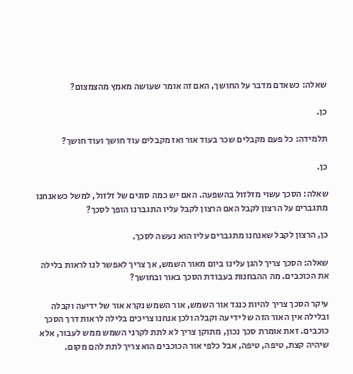שאלה: כשאדם מדבר על החושך, האם זה אומר שעושה מאמץ מהצמצום?

כן.

תלמידה: כל פעם מקבלים שכר בעוד אור ואז מקבלים עוד חושך ועוד חושך?

כן.

שאלה: הסכך עשוי מזלזול בהשפעה. האם יש כמה סוגים של זלזול, למשל כשאנחנו מתגברים על הרצון לקבל האם הרצון לקבל עליו התגברנו הופך לסכך?

כן, הרצון לקבל שאנחנו מתגברים עליו הוא נעשה לסכך.

שאלה: הסכך צריך להגן עלינו ביום מאור השמש, אך צריך לאפשר לנו לראות בלילה את הכוכבים. מה ההבחנות בעבודת הסכך באור ובחושך?

עיקר הסכך צריך להיות כנגד אור השמש, אור השמש נקרא אור של ידיעה וקבלה ובלילה אין האור הזה של ידיעה וקבלה ולכן אנחנו צריכים בלילה לראות דרך הסכך כוכבים. זאת אומרת סכך נכון, מתוקן צריך לא לתת לקרני השמש ממש לעבור, אלא שיהיה קצת, טיפה, טיפה, אבל כלפי אור הכוכבים הוא צריך לתת להם מקום.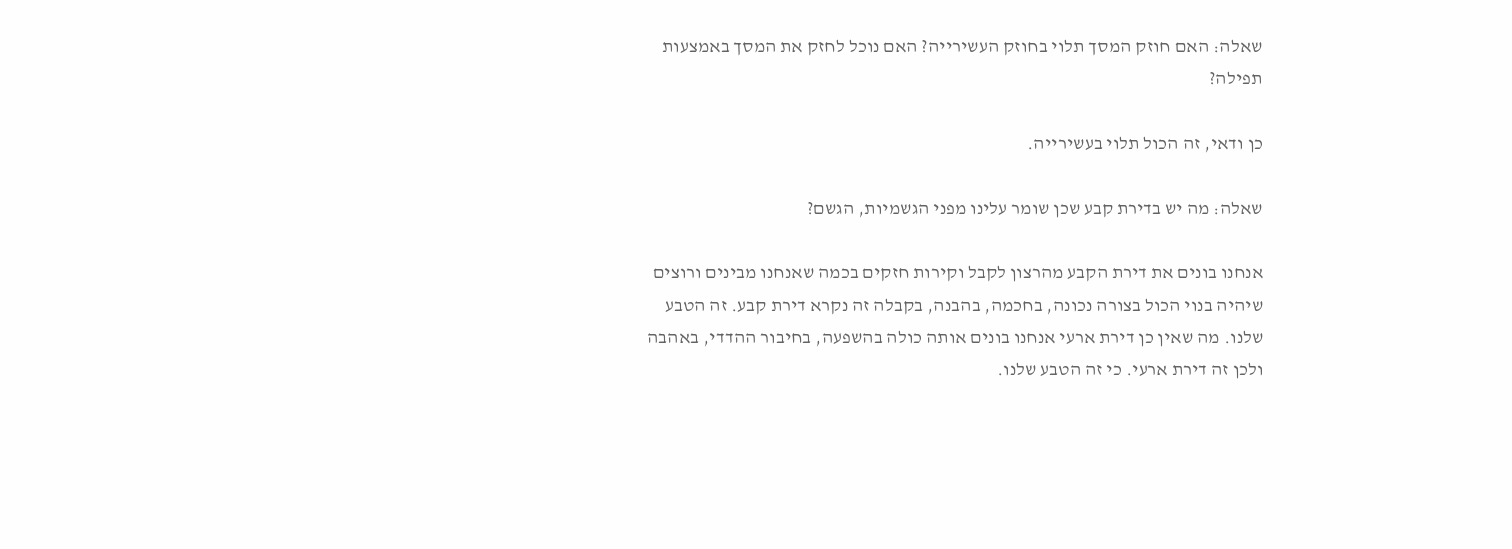שאלה: האם חוזק המסך תלוי בחוזק העשירייה? האם נוכל לחזק את המסך באמצעות תפילה?

כן ודאי, זה הכול תלוי בעשירייה.

שאלה: מה יש בדירת קבע שכן שומר עלינו מפני הגשמיות, הגשם?

אנחנו בונים את דירת הקבע מהרצון לקבל וקירות חזקים בכמה שאנחנו מבינים ורוצים שיהיה בנוי הכול בצורה נכונה, בחכמה, בהבנה, בקבלה זה נקרא דירת קבע. זה הטבע שלנו. מה שאין כן דירת ארעי אנחנו בונים אותה כולה בהשפעה, בחיבור ההדדי, באהבה ולכן זה דירת ארעי. כי זה הטבע שלנו.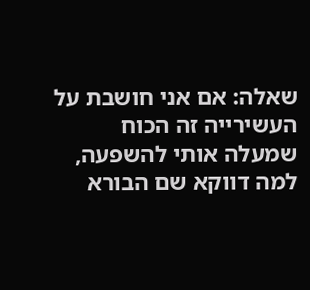שאלה: אם אני חושבת על העשירייה זה הכוח שמעלה אותי להשפעה, למה דווקא שם הבורא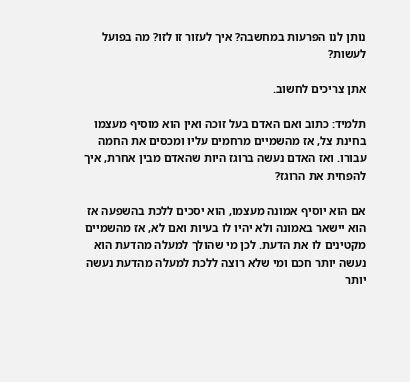נותן לנו הפרעות במחשבה? איך לעזור זו לזו? מה בפועל לעשות?

אתן צריכים לחשוב.

תלמיד: כתוב ואם האדם בעל זוכה ואין הוא מוסיף מעצמו בחינת צל, אז מהשמיים מרחמים עליו ומכסים את החמה עבורו. ואז האדם נעשה ברוגז היות שהאדם מבין אחרת, איך להפחית את הרוגז?

אם הוא יוסיף אמונה מעצמו, הוא יסכים ללכת בהשפעה אז הוא יישאר באמונה ולא יהיו לו בעיות ואם לא, אז מהשמיים מקטינים לו את הדעת. לכן מי שהולך למעלה מהדעת הוא נעשה יותר חכם ומי שלא רוצה ללכת למעלה מהדעת נעשה יותר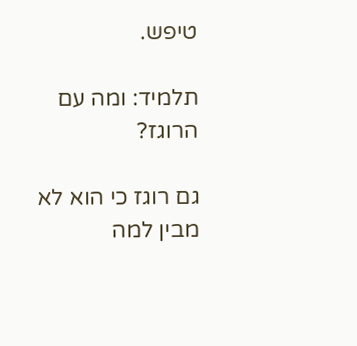טיפש.

תלמיד: ומה עם הרוגז?

גם רוגז כי הוא לא מבין למה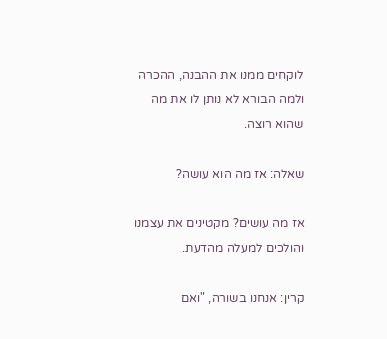לוקחים ממנו את ההבנה, ההכרה ולמה הבורא לא נותן לו את מה שהוא רוצה.

שאלה: אז מה הוא עושה?

אז מה עושים? מקטינים את עצמנו והולכים למעלה מהדעת.

קרין: אנחנו בשורה, "ואם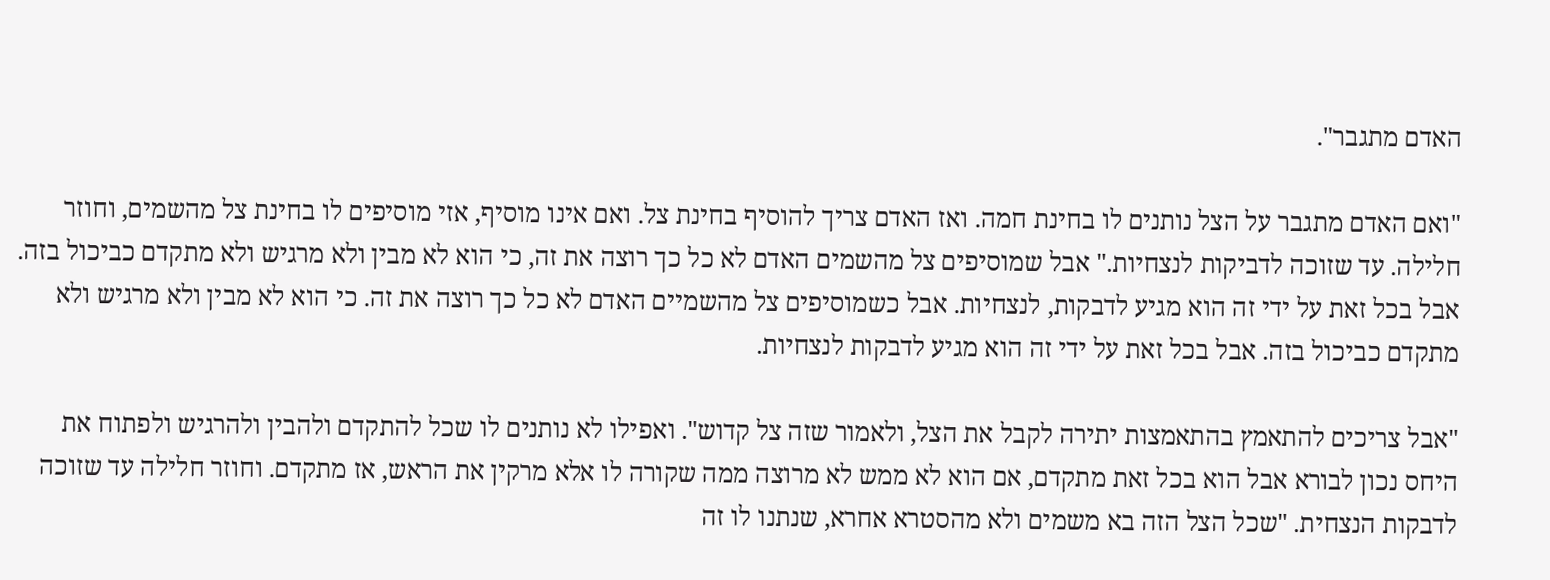האדם מתגבר".

"ואם האדם מתגבר על הצל נותנים לו בחינת חמה. ואז האדם צריך להוסיף בחינת צל. ואם אינו מוסיף, אזי מוסיפים לו בחינת צל מהשמים, וחוזר חלילה. עד שזוכה לדביקות לנצחיות." אבל שמוסיפים צל מהשמים האדם לא כל כך רוצה את זה, כי הוא לא מבין ולא מרגיש ולא מתקדם כביכול בזה. אבל בכל זאת על ידי זה הוא מגיע לדבקות, לנצחיות. אבל כשמוסיפים צל מהשמיים האדם לא כל כך רוצה את זה. כי הוא לא מבין ולא מרגיש ולא מתקדם כביכול בזה. אבל בכל זאת על ידי זה הוא מגיע לדבקות לנצחיות.

"אבל צריכים להתאמץ בהתאמצות יתירה לקבל את הצל, ולאמור שזה צל קדוש". ואפילו לא נותנים לו שכל להתקדם ולהבין ולהרגיש ולפתוח את היחס נכון לבורא אבל הוא בכל זאת מתקדם, אם הוא לא ממש לא מרוצה ממה שקורה לו אלא מרקין את הראש, אז מתקדם. וחוזר חלילה עד שזוכה לדבקות הנצחית. "שכל הצל הזה בא משמים ולא מהסטרא אחרא, שנתנו לו זה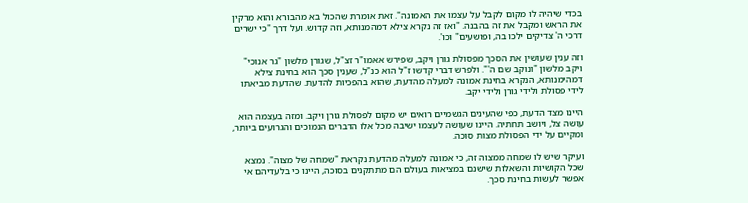בכדי שיהיה לו מקום לקבל על עצמו את האמונה". זאת אומרת שהכול בא מהבורא והוא מרקין את הראש ומקבל את זה בהבנה. "ואז זה נקרא צילא דמהמנותא, וזה קדוש. ועל דרך "כי ישרים דרכי ה' צדיקים ילכו בה, ופושעים" וכו'.

וזה ענין שעושין את הסכך מפסולת גורן ויקב, שפירש אאמו"ר זצ"ל, שגורן מלשון "גר אנוכי" ויקב מלשון "ונוקב שם ה'". ולפרש דברי קדשו ז"ל הוא כנ"ל, שענין סכך הוא בחינת צילא דמהימנותא, הנקרא בחינת אמונה למעלה מהדעת, שהוא בהפכיות להדעת. שהדעת מביאתו לידי פסולת ולידי גורן ולידי יקב.

היינו מצד הדעת, כפי שהעינים הגשמיים רואים יש מקום לפסולת גורן ויקב. ומזה בעצמה הוא עושה צל, ויושב תחתיה. היינו שעושה לעצמו ישיבה מכל אלו הדברים הנמוכים והגרועים ביותר, ומקיים על ידי הפסולת מצות סוכה.

ועיקר שיש לו שמחה ממצוה זה, כי אמונה למעלה מהדעת נקראת "שמחה של מצוה". נמצא שכל הקושיות והשאלות שישנם במציאות בעולם הם מתתקנים בסוכה, היינו כי בלעדיהם אי אפשר לעשות בחינת סכך.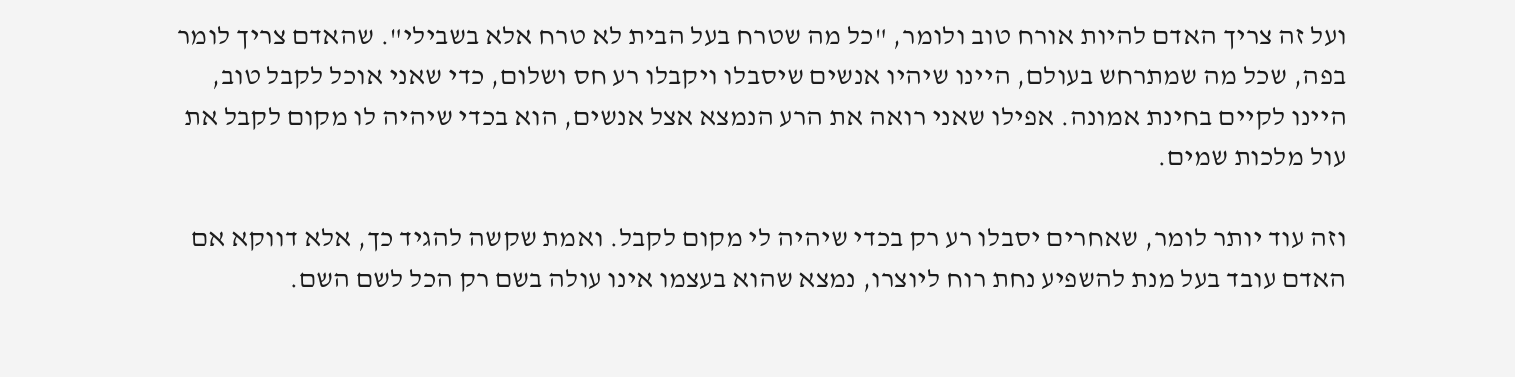ועל זה צריך האדם להיות אורח טוב ולומר, "כל מה שטרח בעל הבית לא טרח אלא בשבילי". שהאדם צריך לומר בפה, שכל מה שמתרחש בעולם, היינו שיהיו אנשים שיסבלו ויקבלו רע חס ושלום, כדי שאני אוכל לקבל טוב, היינו לקיים בחינת אמונה. אפילו שאני רואה את הרע הנמצא אצל אנשים, הוא בכדי שיהיה לו מקום לקבל את עול מלכות שמים.

וזה עוד יותר לומר, שאחרים יסבלו רע רק בכדי שיהיה לי מקום לקבל. ואמת שקשה להגיד כך, אלא דווקא אם האדם עובד בעל מנת להשפיע נחת רוח ליוצרו, נמצא שהוא בעצמו אינו עולה בשם רק הכל לשם השם.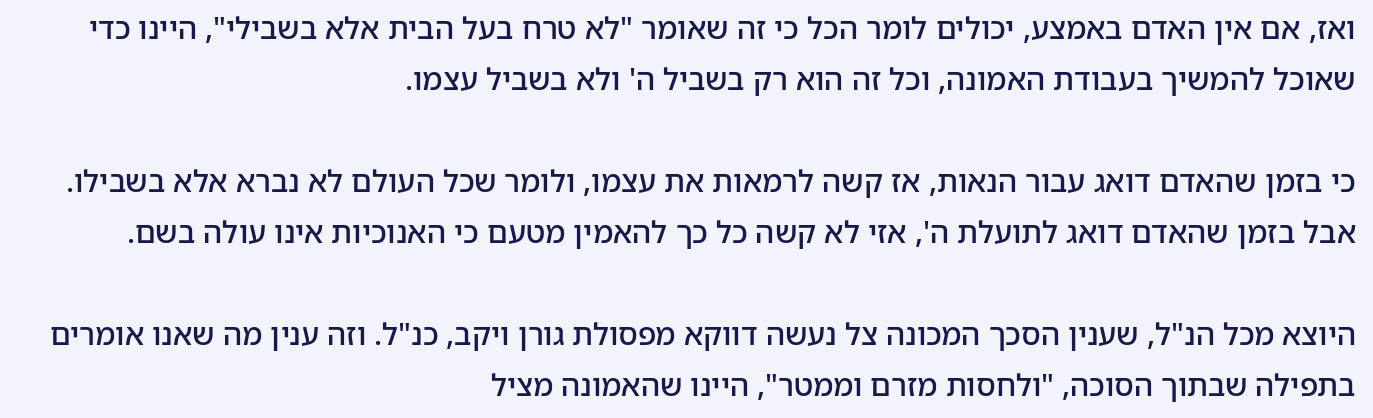ואז, אם אין האדם באמצע, יכולים לומר הכל כי זה שאומר "לא טרח בעל הבית אלא בשבילי", היינו כדי שאוכל להמשיך בעבודת האמונה, וכל זה הוא רק בשביל ה' ולא בשביל עצמו.

כי בזמן שהאדם דואג עבור הנאות, אז קשה לרמאות את עצמו, ולומר שכל העולם לא נברא אלא בשבילו. אבל בזמן שהאדם דואג לתועלת ה', אזי לא קשה כל כך להאמין מטעם כי האנוכיות אינו עולה בשם.

היוצא מכל הנ"ל, שענין הסכך המכונה צל נעשה דווקא מפסולת גורן ויקב, כנ"ל. וזה ענין מה שאנו אומרים בתפילה שבתוך הסוכה, "ולחסות מזרם וממטר", היינו שהאמונה מציל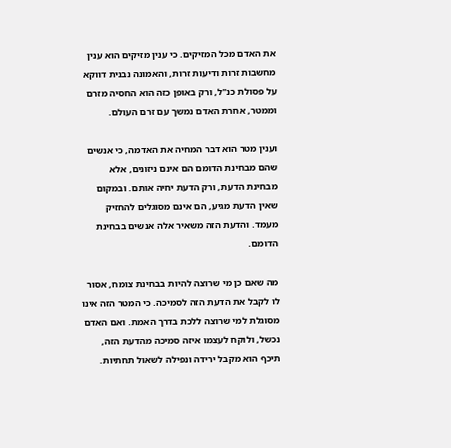את האדם מכל המזיקים. כי ענין מזיקים הוא ענין מחשבות זרות ודיעות זרות, והאמונה נבנית דווקא על פסולת כנ"ל, ורק באופן כזה הוא החסיה מזרם וממטר, אחרת האדם נמשך עם זרם העולם.

וענין מטר הוא דבר המחיה את האדמה, כי אנשים שהם מבחינת הדומם הם אינם ניזונים, אלא מבחינת הדעת, ורק הדעת יחיה אותם. ובמקום שאין הדעת מגיע, הם אינם מסוגלים להחזיק מעמד. והדעת הזה משאיר אלה אנשים בבחינת הדומם.

מה שאם כן מי שרוצה להיות בבחינת צומח, אסור לו לקבל את הדעת הזה לסמיכה. כי המטר הזה אינו מסוגלת למי שרוצה ללכת בדרך האמת. ואם האדם נכשל, ולוקח לעצמו איזה סמיכה מהדעת הזה, תיכף הוא מקבל ירידה ונפילה לשאול תחתיות.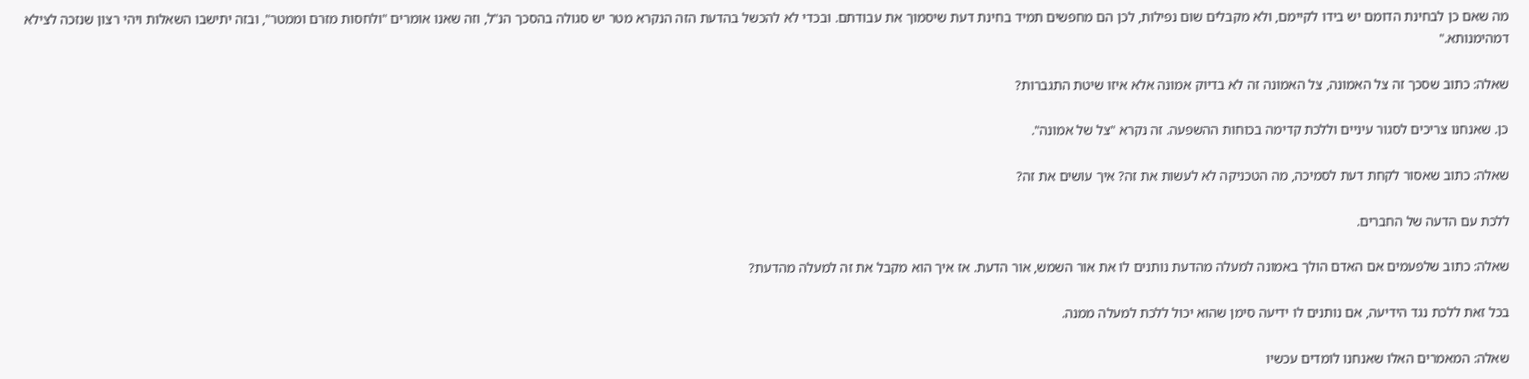מה שאם כן לבחינת הדומם יש בידו לקיימם, ולא מקבלים שום נפילות, לכן הם מחפשים תמיד בחינת דעת שיסמוך את עבודתם. ובכדי לא להכשל בהדעת הזה הנקרא מטר יש סגולה בהסכך הנ"ל, וזה שאנו אומרים "ולחסות מזרם וממטר", ובזה יתישבו השאלות ויהי רצון שנזכה לצילא דמהימנותא."

שאלה: כתוב שסכך זה צל האמונה, צל האמונה זה לא בדיוק אמונה אלא איזו שיטת התגברות?

כן. שאנחנו צריכים לסגור עיניים וללכת קדימה בכוחות ההשפעה. זה נקרא "צל של אמונה".

שאלה: כתוב שאסור לקחת דעת לסמיכה, מה הטכניקה לא לעשות את זה? איך עושים את זה?

ללכת עם הדעה של החברים.

שאלה: כתוב שלפעמים אם האדם הולך באמונה למעלה מהדעת נותנים לו את אור השמש, אור הדעת. אז איך הוא מקבל את זה למעלה מהדעת?

בכל זאת ללכת נגד הידיעה, אם נותנים לו ידיעה סימן שהוא יכול ללכת למעלה ממנה.

שאלה: המאמרים האלו שאנחנו לומדים עכשיו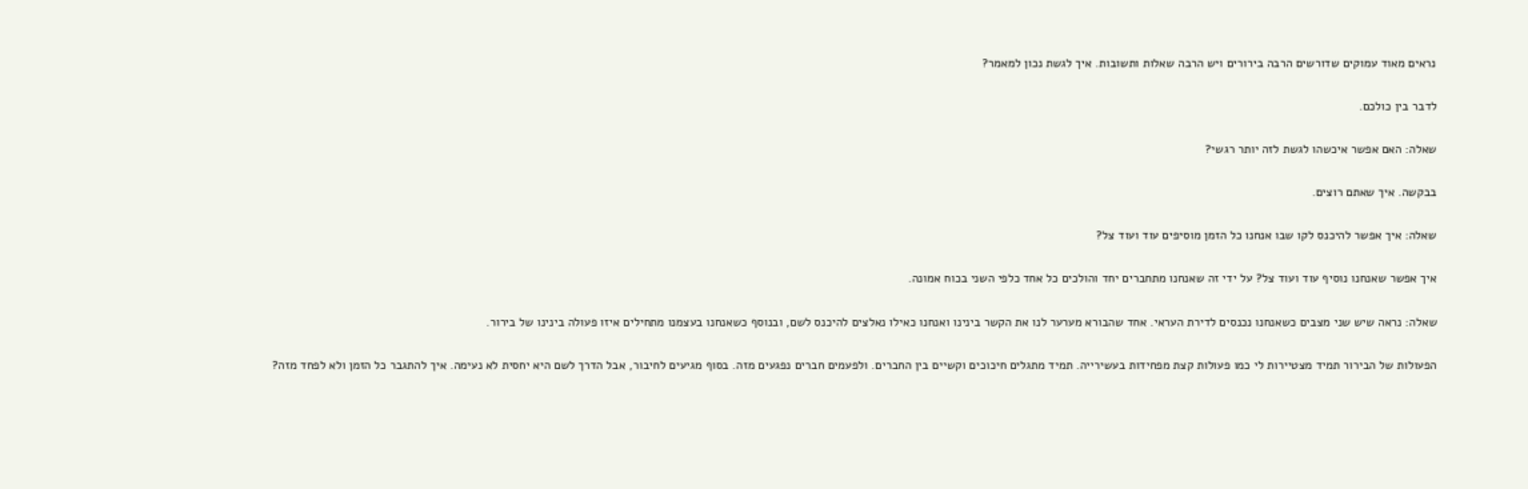נראים מאוד עמוקים שדורשים הרבה בירורים ויש הרבה שאלות ותשובות. איך לגשת נכון למאמר?

לדבר בין כולכם.

שאלה: האם אפשר איכשהו לגשת לזה יותר רגשי?

בבקשה. איך שאתם רוצים.

שאלה: איך אפשר להיכנס לקו שבו אנחנו כל הזמן מוסיפים עוד ועוד צל?

איך אפשר שאנחנו נוסיף עוד ועוד צל? על ידי זה שאנחנו מתחברים יחד והולכים כל אחד כלפי השני בכוח אמונה.

שאלה: נראה שיש שני מצבים כשאנחנו נכנסים לדירת העראי. אחד שהבורא מערער לנו את הקשר בינינו ואנחנו כאילו נאלצים להיכנס לשם, ובנוסף כשאנחנו בעצמנו מתחילים איזו פעולה בינינו של בירור.

הפעולות של הבירור תמיד מצטיירות לי כמו פעולות קצת מפחידות בעשירייה. תמיד מתגלים חיכוכים וקשיים בין החברים. ולפעמים חברים נפגעים מזה. בסוף מגיעים לחיבור, אבל הדרך לשם היא יחסית לא נעימה. איך להתגבר כל הזמן ולא לפחד מזה?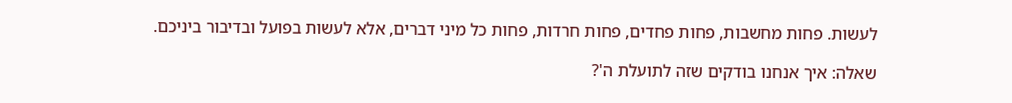לעשות. פחות מחשבות, פחות פחדים, פחות חרדות, פחות כל מיני דברים, אלא לעשות בפועל ובדיבור ביניכם.

שאלה: איך אנחנו בודקים שזה לתועלת ה'?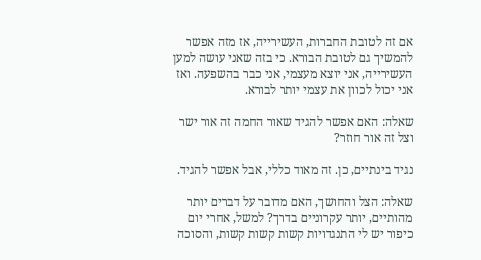אם זה לטובת החברות, העשירייה, אז מזה אפשר להמשיך גם לטובת הבורא. כי בזה שאני עושה למען העשירייה, אני יוצא מעצמי, אני כבר בהשפעה. ואז אני יכול לכוון את עצמי יותר לבורא.

שאלה: האם אפשר להגיד שאור החמה זה אור ישר וצל זה אור חוזר?

נגיד בינתיים, כן. זה מאוד כללי, אבל אפשר להגיד.

שאלה: הצל והחושך, האם מדובר על דברים יותר מהותיים, יותר עקרוניים בדרך? למשל, אחרי יום כיפור יש לי התנגדויות קשות קשות קשות, והסוכה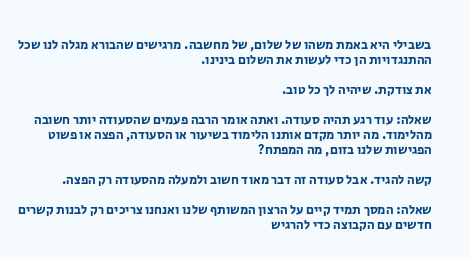בשבילי היא באמת משהו של שלום, של מחשבה. מרגישים שהבורא מגלה לנו שכל ההתנגדויות הן כדי לעשות את השלום בינינו.

את צודקת. שיהיה לך כל טוב.

שאלה: עוד רגע תהיה סעודה. ואתה אומר הרבה פעמים שהסעודה יותר חשובה מהלימוד. מה יותר מקדם אותנו הלימוד בשיעור או הסעודה, הפצה או פשוט הפגישות שלנו בזום, מה המפתח?

קשה להגיד. אבל סעודה זה דבר מאוד חשוב ולמעלה מהסעודה רק הפצה.

שאלה: המסך תמיד קיים על הרצון המשותף שלנו ואנחנו צריכים רק לבנות קשרים חדשים עם הקבוצה כדי להרגיש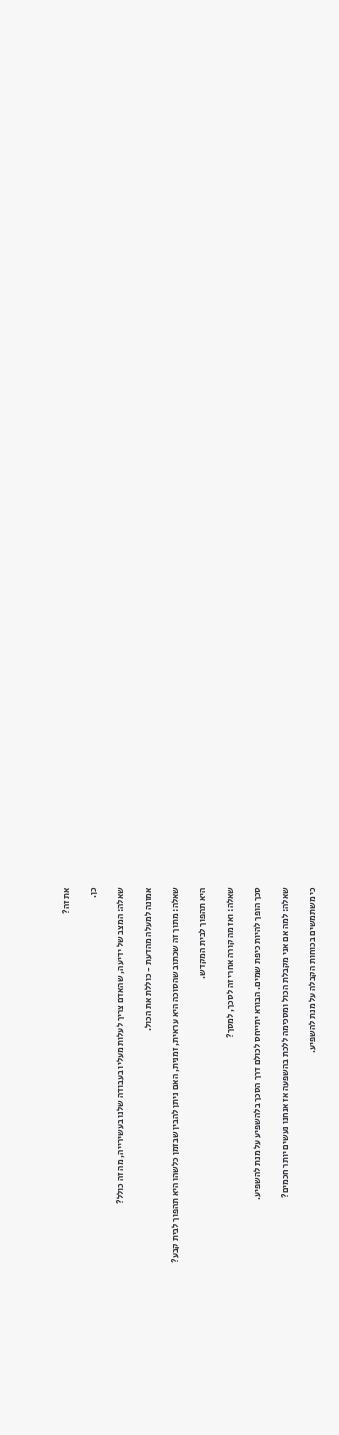את זה?

כן.

שאלה: המצב של ידיעה, שהאדם צריך לעלות מעליו בעבודה שלנו בעשירייה, מה זה כולל?

אמונה למעלה מהדעת - כוללת את הכול.

שאלה: מתוך זה שכתוב שהסוכה היא עראית, זמנית, האם ניתן להבין שבזמן כלשהו היא תהפוך לבית קבע?

היא תהפוך לבית המקדש.

שאלה: ואז מה קורה אחרי זה לסכך, למסך?

סכך הופך להיות כיפת שמים. הבורא יתייחס לכולם דרך הסכך בלהשפיע על מנת להשפיע.

שאלה: למה אם אני מקבלת הכול ומסכימה ללכת בהשפעה אז אנחנו נעשים יותר חכמים?

כי משתמשים בכוחות הקבלה על מנת להשפיע.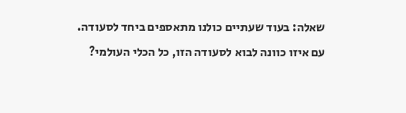שאלה: בעוד שעתיים כולנו מתאספים ביחד לסעודה. עם איזו כוונה לבוא לסעודה הזו, כל הכלי העולמי?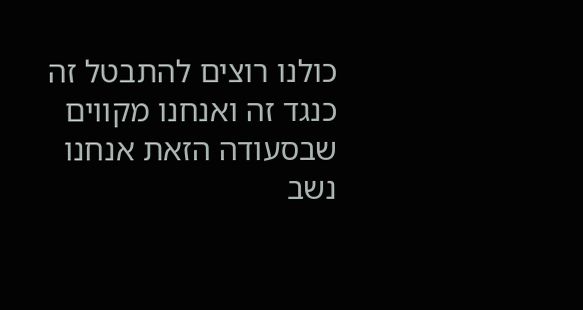כולנו רוצים להתבטל זה כנגד זה ואנחנו מקווים שבסעודה הזאת אנחנו נשב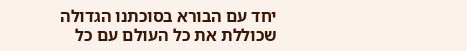יחד עם הבורא בסוכתנו הגדולה שכוללת את כל העולם עם כל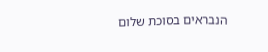הנבראים בסוכת שלום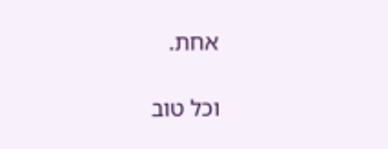אחת.

וכל טוב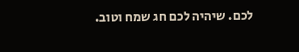לכם. שיהיה לכם חג שמח וטוב.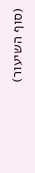(סוף השיעור)